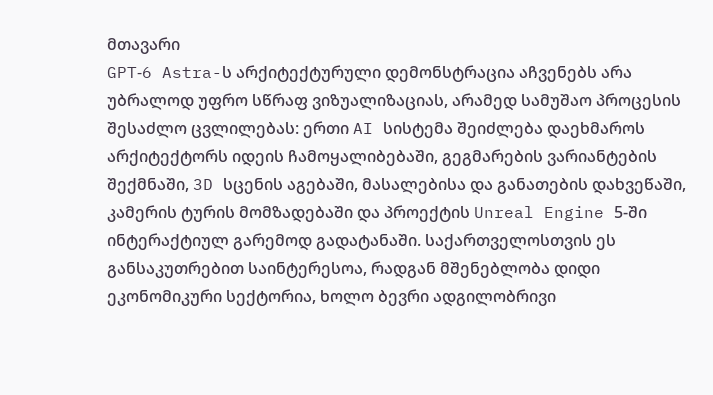მთავარი
GPT‑6 Astra-ს არქიტექტურული დემონსტრაცია აჩვენებს არა უბრალოდ უფრო სწრაფ ვიზუალიზაციას, არამედ სამუშაო პროცესის შესაძლო ცვლილებას: ერთი AI სისტემა შეიძლება დაეხმაროს არქიტექტორს იდეის ჩამოყალიბებაში, გეგმარების ვარიანტების შექმნაში, 3D სცენის აგებაში, მასალებისა და განათების დახვეწაში, კამერის ტურის მომზადებაში და პროექტის Unreal Engine 5-ში ინტერაქტიულ გარემოდ გადატანაში. საქართველოსთვის ეს განსაკუთრებით საინტერესოა, რადგან მშენებლობა დიდი ეკონომიკური სექტორია, ხოლო ბევრი ადგილობრივი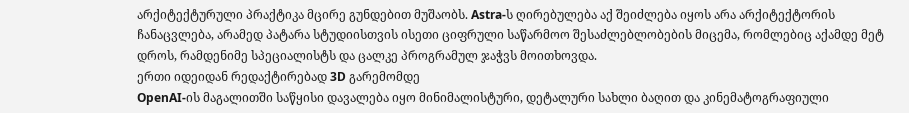არქიტექტურული პრაქტიკა მცირე გუნდებით მუშაობს. Astra-ს ღირებულება აქ შეიძლება იყოს არა არქიტექტორის ჩანაცვლება, არამედ პატარა სტუდიისთვის ისეთი ციფრული საწარმოო შესაძლებლობების მიცემა, რომლებიც აქამდე მეტ დროს, რამდენიმე სპეციალისტს და ცალკე პროგრამულ ჯაჭვს მოითხოვდა.
ერთი იდეიდან რედაქტირებად 3D გარემომდე
OpenAI-ის მაგალითში საწყისი დავალება იყო მინიმალისტური, დეტალური სახლი ბაღით და კინემატოგრაფიული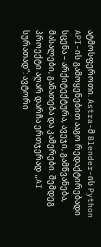ატმოსფეროთი. Astra-მ Blender-ის Python API-ის გამოყენებით ააგო რედაქტირებადი სცენა – არქიტექტურა, ავეჯი, გამწვანება, მასალები, განათება და კამერები. შემდეგ პროექტი აღარ დარჩა ერთჯერად „AI სურათად“: ავტორი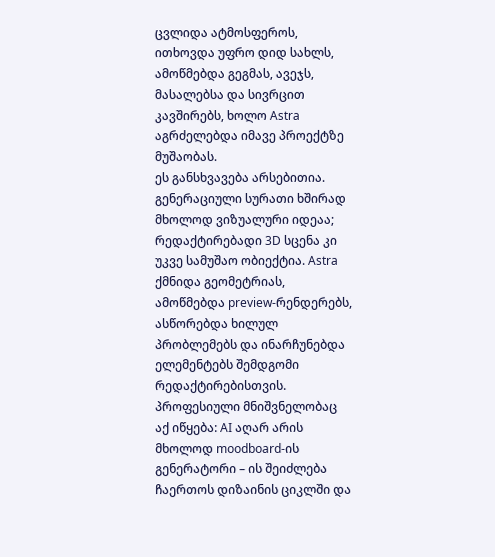ცვლიდა ატმოსფეროს, ითხოვდა უფრო დიდ სახლს, ამოწმებდა გეგმას, ავეჯს, მასალებსა და სივრცით კავშირებს, ხოლო Astra აგრძელებდა იმავე პროექტზე მუშაობას.
ეს განსხვავება არსებითია. გენერაციული სურათი ხშირად მხოლოდ ვიზუალური იდეაა; რედაქტირებადი 3D სცენა კი უკვე სამუშაო ობიექტია. Astra ქმნიდა გეომეტრიას, ამოწმებდა preview-რენდერებს, ასწორებდა ხილულ პრობლემებს და ინარჩუნებდა ელემენტებს შემდგომი რედაქტირებისთვის. პროფესიული მნიშვნელობაც აქ იწყება: AI აღარ არის მხოლოდ moodboard-ის გენერატორი – ის შეიძლება ჩაერთოს დიზაინის ციკლში და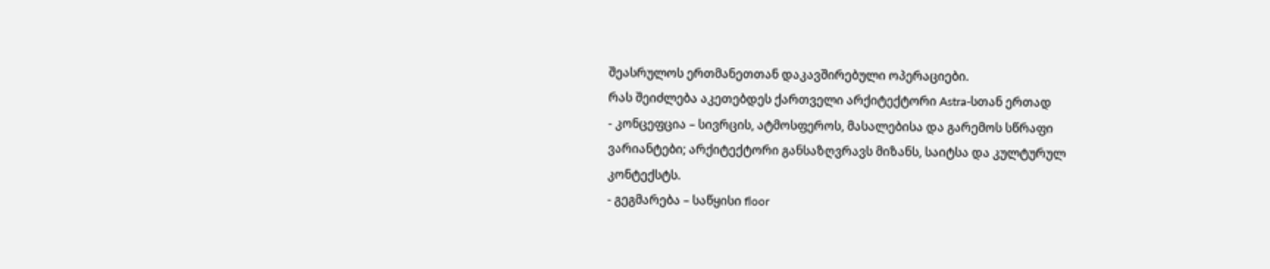შეასრულოს ერთმანეთთან დაკავშირებული ოპერაციები.
რას შეიძლება აკეთებდეს ქართველი არქიტექტორი Astra-სთან ერთად
- კონცეფცია – სივრცის, ატმოსფეროს, მასალებისა და გარემოს სწრაფი ვარიანტები; არქიტექტორი განსაზღვრავს მიზანს, საიტსა და კულტურულ კონტექსტს.
- გეგმარება – საწყისი floor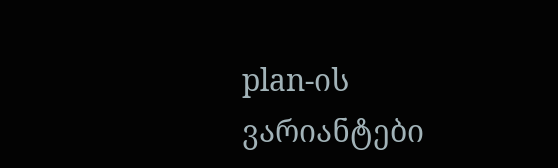plan-ის ვარიანტები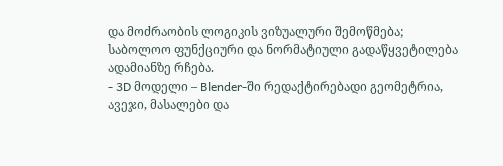და მოძრაობის ლოგიკის ვიზუალური შემოწმება; საბოლოო ფუნქციური და ნორმატიული გადაწყვეტილება ადამიანზე რჩება.
- 3D მოდელი – Blender-ში რედაქტირებადი გეომეტრია, ავეჯი, მასალები და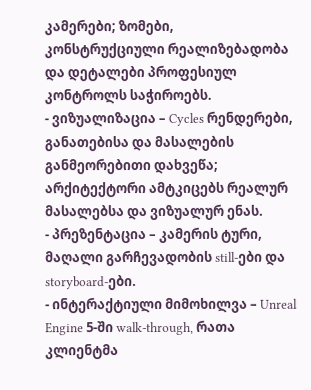კამერები; ზომები, კონსტრუქციული რეალიზებადობა და დეტალები პროფესიულ კონტროლს საჭიროებს.
- ვიზუალიზაცია – Cycles რენდერები, განათებისა და მასალების განმეორებითი დახვეწა; არქიტექტორი ამტკიცებს რეალურ მასალებსა და ვიზუალურ ენას.
- პრეზენტაცია – კამერის ტური, მაღალი გარჩევადობის still-ები და storyboard-ები.
- ინტერაქტიული მიმოხილვა – Unreal Engine 5-ში walk-through, რათა კლიენტმა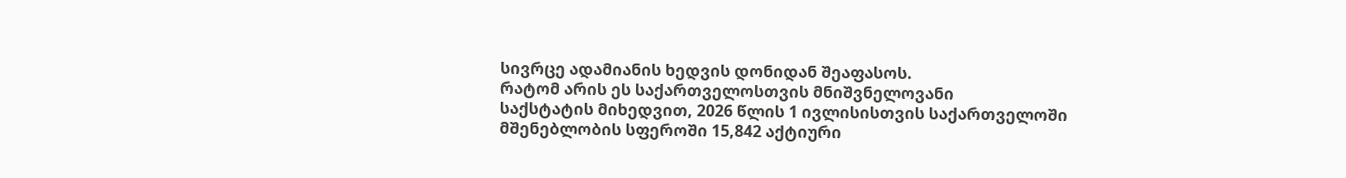სივრცე ადამიანის ხედვის დონიდან შეაფასოს.
რატომ არის ეს საქართველოსთვის მნიშვნელოვანი
საქსტატის მიხედვით, 2026 წლის 1 ივლისისთვის საქართველოში მშენებლობის სფეროში 15,842 აქტიური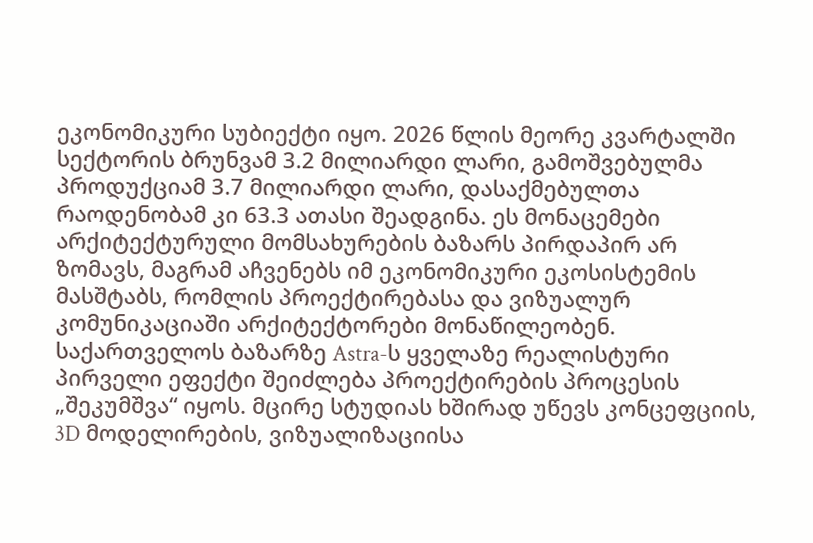ეკონომიკური სუბიექტი იყო. 2026 წლის მეორე კვარტალში სექტორის ბრუნვამ 3.2 მილიარდი ლარი, გამოშვებულმა პროდუქციამ 3.7 მილიარდი ლარი, დასაქმებულთა რაოდენობამ კი 63.3 ათასი შეადგინა. ეს მონაცემები არქიტექტურული მომსახურების ბაზარს პირდაპირ არ ზომავს, მაგრამ აჩვენებს იმ ეკონომიკური ეკოსისტემის მასშტაბს, რომლის პროექტირებასა და ვიზუალურ კომუნიკაციაში არქიტექტორები მონაწილეობენ.
საქართველოს ბაზარზე Astra-ს ყველაზე რეალისტური პირველი ეფექტი შეიძლება პროექტირების პროცესის „შეკუმშვა“ იყოს. მცირე სტუდიას ხშირად უწევს კონცეფციის, 3D მოდელირების, ვიზუალიზაციისა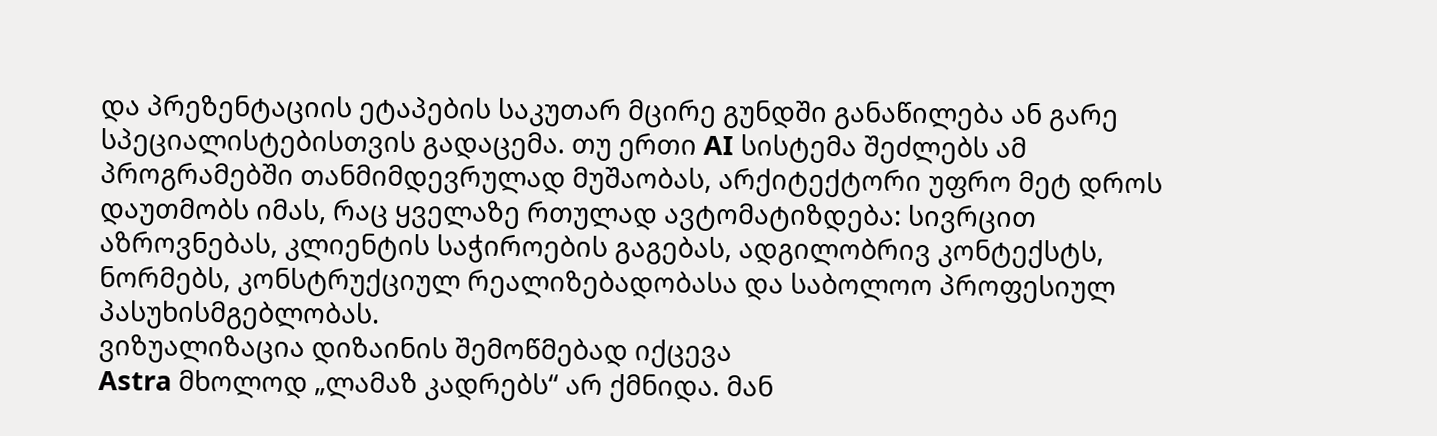და პრეზენტაციის ეტაპების საკუთარ მცირე გუნდში განაწილება ან გარე სპეციალისტებისთვის გადაცემა. თუ ერთი AI სისტემა შეძლებს ამ პროგრამებში თანმიმდევრულად მუშაობას, არქიტექტორი უფრო მეტ დროს დაუთმობს იმას, რაც ყველაზე რთულად ავტომატიზდება: სივრცით აზროვნებას, კლიენტის საჭიროების გაგებას, ადგილობრივ კონტექსტს, ნორმებს, კონსტრუქციულ რეალიზებადობასა და საბოლოო პროფესიულ პასუხისმგებლობას.
ვიზუალიზაცია დიზაინის შემოწმებად იქცევა
Astra მხოლოდ „ლამაზ კადრებს“ არ ქმნიდა. მან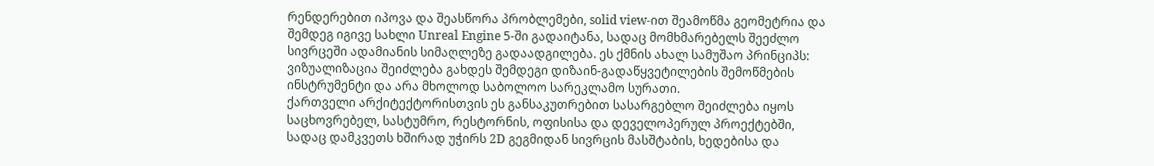რენდერებით იპოვა და შეასწორა პრობლემები, solid view-ით შეამოწმა გეომეტრია და შემდეგ იგივე სახლი Unreal Engine 5-ში გადაიტანა, სადაც მომხმარებელს შეეძლო სივრცეში ადამიანის სიმაღლეზე გადაადგილება. ეს ქმნის ახალ სამუშაო პრინციპს: ვიზუალიზაცია შეიძლება გახდეს შემდეგი დიზაინ-გადაწყვეტილების შემოწმების ინსტრუმენტი და არა მხოლოდ საბოლოო სარეკლამო სურათი.
ქართველი არქიტექტორისთვის ეს განსაკუთრებით სასარგებლო შეიძლება იყოს საცხოვრებელ, სასტუმრო, რესტორნის, ოფისისა და დეველოპერულ პროექტებში, სადაც დამკვეთს ხშირად უჭირს 2D გეგმიდან სივრცის მასშტაბის, ხედებისა და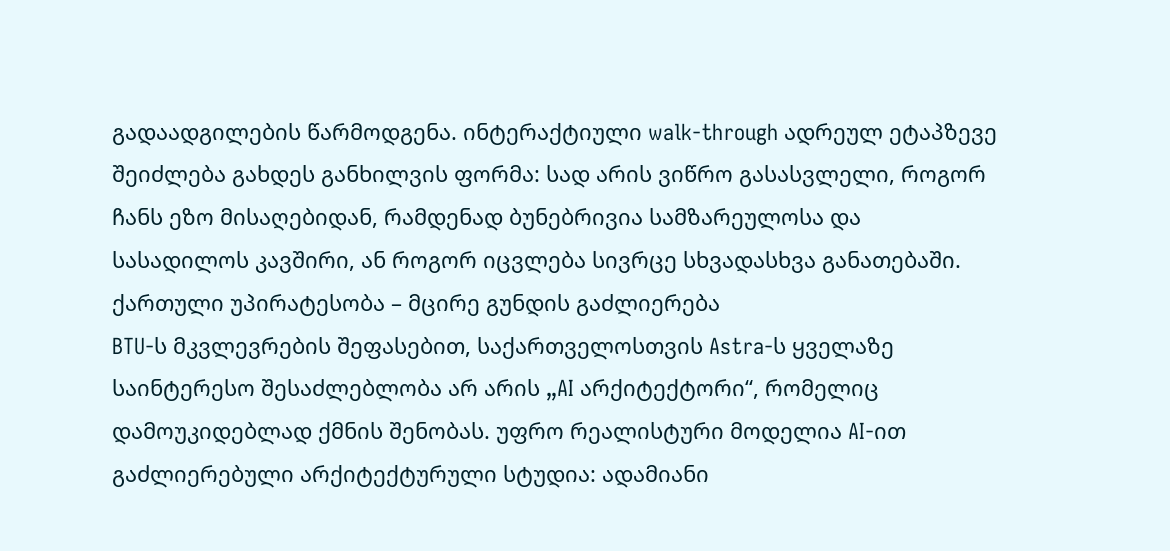გადაადგილების წარმოდგენა. ინტერაქტიული walk-through ადრეულ ეტაპზევე შეიძლება გახდეს განხილვის ფორმა: სად არის ვიწრო გასასვლელი, როგორ ჩანს ეზო მისაღებიდან, რამდენად ბუნებრივია სამზარეულოსა და სასადილოს კავშირი, ან როგორ იცვლება სივრცე სხვადასხვა განათებაში.
ქართული უპირატესობა – მცირე გუნდის გაძლიერება
BTU-ს მკვლევრების შეფასებით, საქართველოსთვის Astra-ს ყველაზე საინტერესო შესაძლებლობა არ არის „AI არქიტექტორი“, რომელიც დამოუკიდებლად ქმნის შენობას. უფრო რეალისტური მოდელია AI-ით გაძლიერებული არქიტექტურული სტუდია: ადამიანი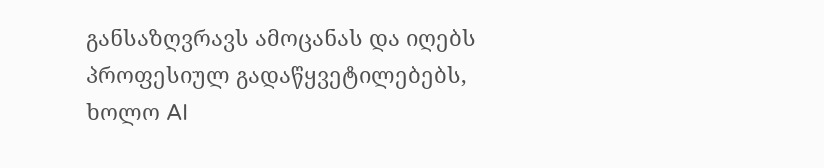განსაზღვრავს ამოცანას და იღებს პროფესიულ გადაწყვეტილებებს, ხოლო AI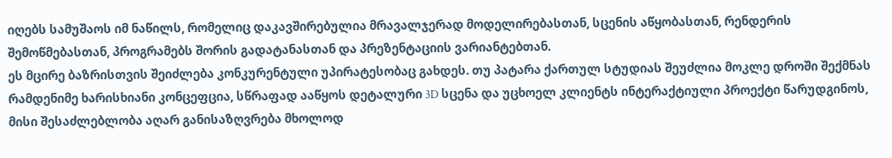იღებს სამუშაოს იმ ნაწილს, რომელიც დაკავშირებულია მრავალჯერად მოდელირებასთან, სცენის აწყობასთან, რენდერის შემოწმებასთან, პროგრამებს შორის გადატანასთან და პრეზენტაციის ვარიანტებთან.
ეს მცირე ბაზრისთვის შეიძლება კონკურენტული უპირატესობაც გახდეს. თუ პატარა ქართულ სტუდიას შეუძლია მოკლე დროში შექმნას რამდენიმე ხარისხიანი კონცეფცია, სწრაფად ააწყოს დეტალური 3D სცენა და უცხოელ კლიენტს ინტერაქტიული პროექტი წარუდგინოს, მისი შესაძლებლობა აღარ განისაზღვრება მხოლოდ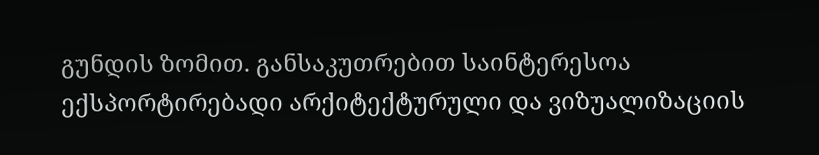გუნდის ზომით. განსაკუთრებით საინტერესოა ექსპორტირებადი არქიტექტურული და ვიზუალიზაციის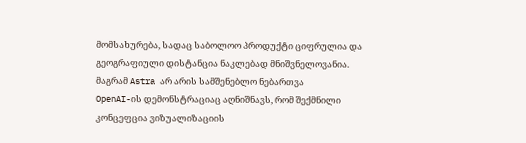მომსახურება, სადაც საბოლოო პროდუქტი ციფრულია და გეოგრაფიული დისტანცია ნაკლებად მნიშვნელოვანია.
მაგრამ Astra არ არის სამშენებლო ნებართვა
OpenAI-ის დემონსტრაციაც აღნიშნავს, რომ შექმნილი კონცეფცია ვიზუალიზაციის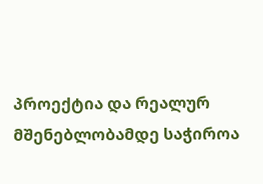პროექტია და რეალურ მშენებლობამდე საჭიროა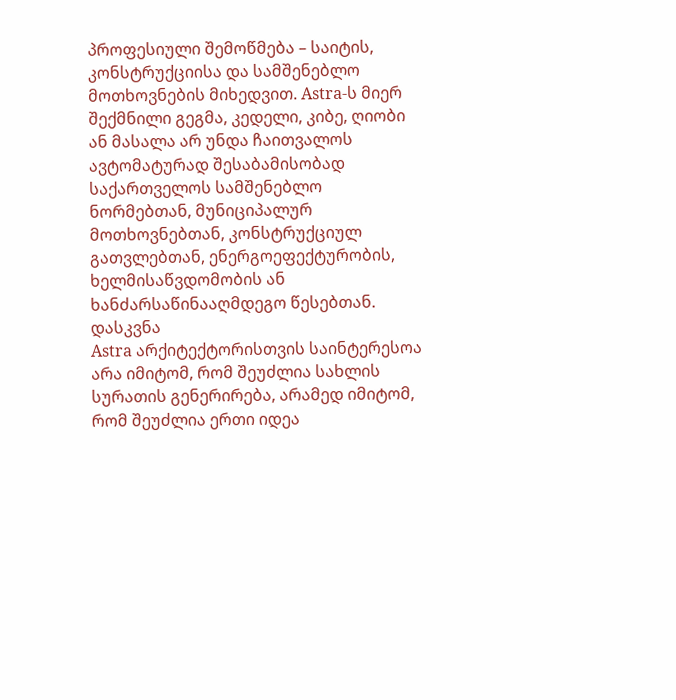პროფესიული შემოწმება – საიტის, კონსტრუქციისა და სამშენებლო მოთხოვნების მიხედვით. Astra-ს მიერ შექმნილი გეგმა, კედელი, კიბე, ღიობი ან მასალა არ უნდა ჩაითვალოს ავტომატურად შესაბამისობად საქართველოს სამშენებლო ნორმებთან, მუნიციპალურ მოთხოვნებთან, კონსტრუქციულ გათვლებთან, ენერგოეფექტურობის, ხელმისაწვდომობის ან ხანძარსაწინააღმდეგო წესებთან.
დასკვნა
Astra არქიტექტორისთვის საინტერესოა არა იმიტომ, რომ შეუძლია სახლის სურათის გენერირება, არამედ იმიტომ, რომ შეუძლია ერთი იდეა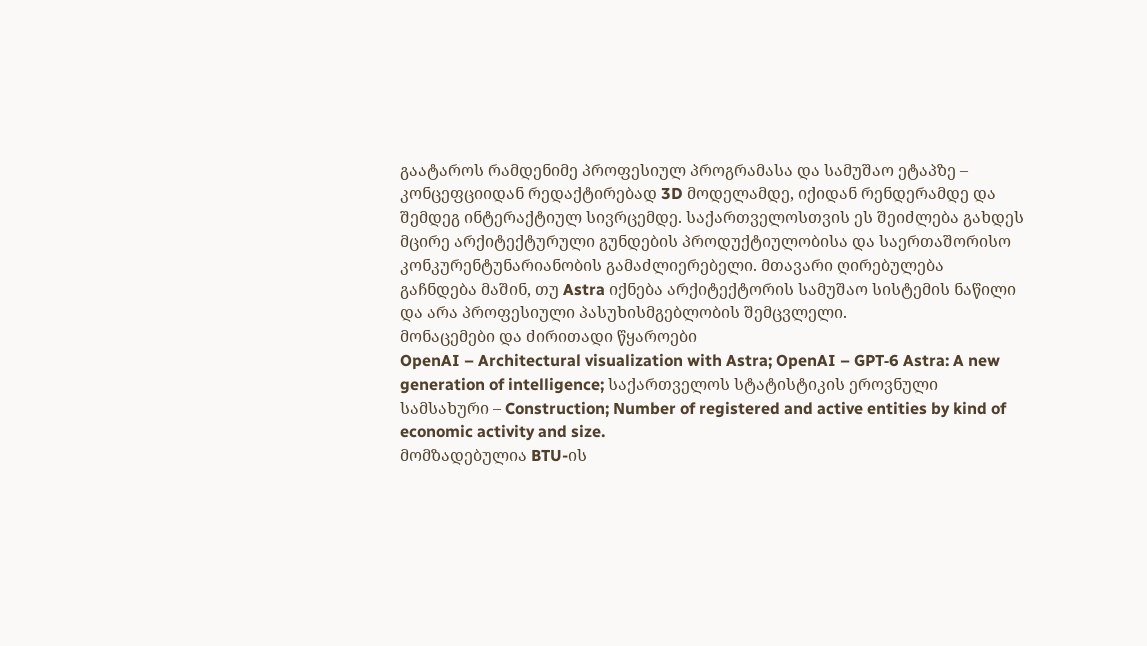გაატაროს რამდენიმე პროფესიულ პროგრამასა და სამუშაო ეტაპზე – კონცეფციიდან რედაქტირებად 3D მოდელამდე, იქიდან რენდერამდე და შემდეგ ინტერაქტიულ სივრცემდე. საქართველოსთვის ეს შეიძლება გახდეს მცირე არქიტექტურული გუნდების პროდუქტიულობისა და საერთაშორისო კონკურენტუნარიანობის გამაძლიერებელი. მთავარი ღირებულება გაჩნდება მაშინ, თუ Astra იქნება არქიტექტორის სამუშაო სისტემის ნაწილი და არა პროფესიული პასუხისმგებლობის შემცვლელი.
მონაცემები და ძირითადი წყაროები
OpenAI – Architectural visualization with Astra; OpenAI – GPT‑6 Astra: A new generation of intelligence; საქართველოს სტატისტიკის ეროვნული სამსახური – Construction; Number of registered and active entities by kind of economic activity and size.
მომზადებულია BTU-ის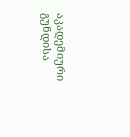აკადემიური გუნდისა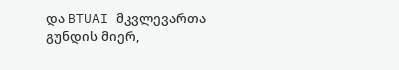და BTUAI მკვლევართა გუნდის მიერ,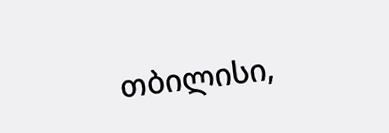თბილისი,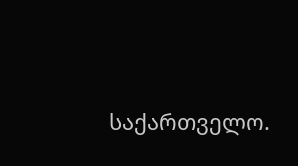საქართველო.